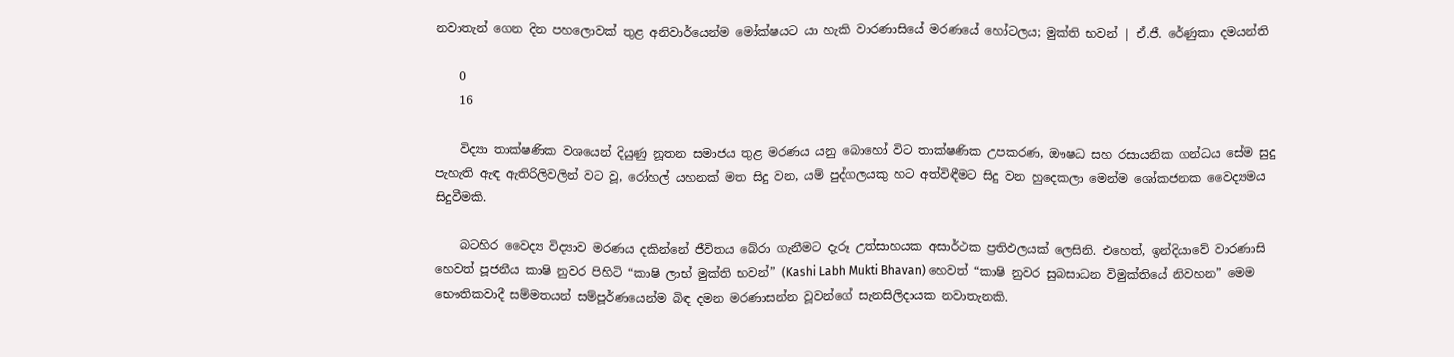නවාතැන් ගෙන දින පහලොවක් තුළ අනිවාර්යෙන්ම මෝක්ෂයට යා හැකි වාරණාසියේ මරණයේ හෝටලය; මුක්ති භවන් | ඒ.ජී. රේණුකා දමයන්ති

    0
    16

    විද්‍යා තාක්ෂණික වශයෙන් දියුණු නූතන සමාජය තුළ මරණය යනු බොහෝ විට තාක්ෂණික උපකරණ, ඖෂධ සහ රසායනික ගන්ධය සේම සුදු පැහැති ඇඳ ඇතිරිලිවලින් වට වූ, රෝහල් යහනක් මත සිදු වන, යම් පුද්ගලයකු හට අත්විඳීමට සිදු වන හුදෙකලා මෙන්ම ශෝකජනක වෛද්‍යමය සිදුවීමකි.

    බටහිර වෛද්‍ය විද්‍යාව මරණය දකින්නේ ජීවිතය බේරා ගැනීමට දැරූ උත්සාහයක අසාර්ථක ප්‍රතිඵලයක් ලෙසිනි. එහෙත්, ඉන්දියාවේ වාරණාසි හෙවත් පූජනීය කාෂි නුවර පිහිටි “කාෂි ලාභ් මුක්ති භවන්” (Kashi Labh Mukti Bhavan) හෙවත් “කාෂි නුවර සුබසාධන විමුක්තියේ නිවහන” මෙම භෞතිකවාදී සම්මතයන් සම්පූර්ණයෙන්ම බිඳ දමන මරණාසන්න වූවන්ගේ සැනසිලිදායක නවාතැනකි.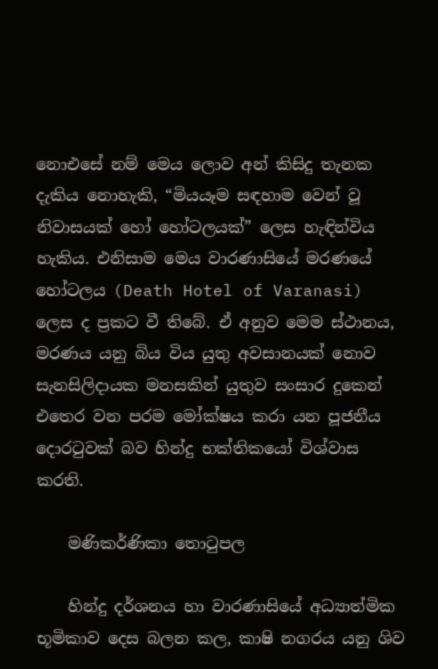නොඑසේ නම් මෙය ලොව අන් කිසිදු තැනක දැකිය නොහැකි, “මියයෑම සඳහාම වෙන් වූ නිවාසයක් හෝ හෝටලයක්” ලෙස හැඳින්විය හැකිය. එනිසාම මෙය වාරණාසියේ මරණයේ හෝටලය (Death Hotel of Varanasi) ලෙස ද ප්‍රකට වී තිබේ. ඒ අනුව මෙම ස්ථානය, මරණය යනු බිය විය යුතු අවසානයක් නොව සැනසිලිදායක මනසකින් යුතුව සංසාර දුකෙන් එතෙර වන පරම මෝක්ෂය කරා යන පූජනීය දොරටුවක් බව හින්දු භක්තිකයෝ විශ්වාස කරති.

    මණිකර්ණිකා තොටුපල

    හින්දු දර්ශනය හා වාරණාසියේ අධ්‍යාත්මික භූමිකාව දෙස බලන කල, කාෂි නගරය යනු ශිව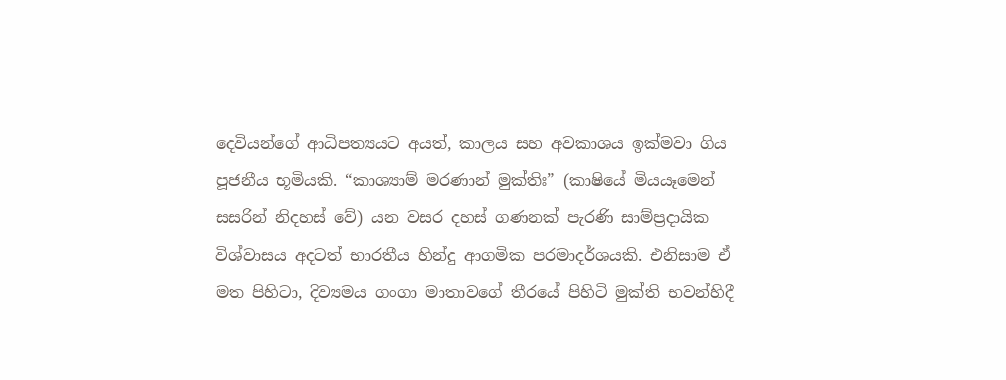දෙවියන්ගේ ආධිපත්‍යයට අයත්, කාලය සහ අවකාශය ඉක්මවා ගිය පූජනීය භූමියකි. “කාශ්‍යාම් මරණාන් මුක්තිඃ” (කාෂියේ මියයෑමෙන් සසරින් නිදහස් වේ) යන වසර දහස් ගණනක් පැරණි සාම්ප්‍රදායික විශ්වාසය අදටත් භාරතීය හින්දු ආගමික පරමාදර්ශයකි. එනිසාම ඒ මත පිහිටා, දිව්‍යමය ගංගා මාතාවගේ තීරයේ පිහිටි මුක්ති භවන්හිදී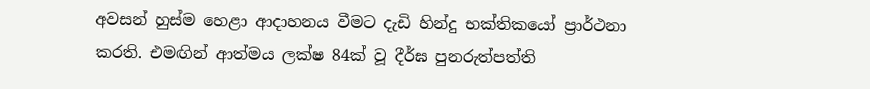අවසන් හුස්ම හෙළා ආදාහනය වීමට දැඩි හින්දු භක්තිකයෝ ප්‍රාර්ථනා කරති. එමඟින් ආත්මය ලක්ෂ 84ක් වූ දීර්ඝ පුනරුත්පත්ති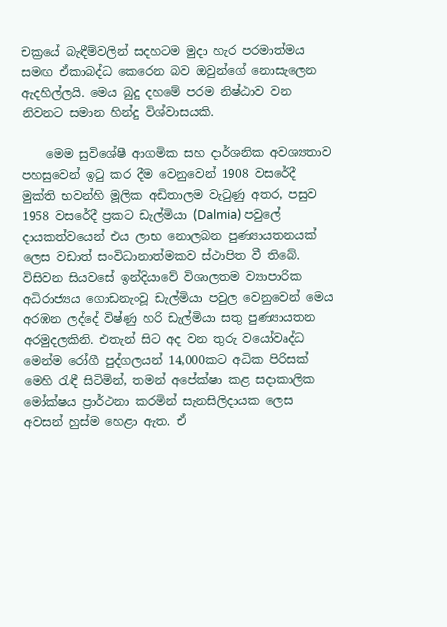චක්‍රයේ බැඳීම්වලින් සදහටම මුදා හැර පරමාත්මය සමඟ ඒකාබද්ධ කෙරෙන බව ඔවුන්ගේ නොසැලෙන ඇදහිල්ලයි. මෙය බුදු දහමේ පරම නිෂ්ඨාව වන නිවනට සමාන හින්දු විශ්වාසයකි.

    මෙම සුවිශේෂී ආගමික සහ දාර්ශනික අවශ්‍යතාව පහසුවෙන් ඉටු කර දීම වෙනුවෙන් 1908 වසරේදී මුක්ති භවන්හි මූලික අඩිතාලම වැටුණු අතර, පසුව 1958 වසරේදී ප්‍රකට ඩැල්මියා (Dalmia) පවුලේ දායකත්වයෙන් එය ලාභ නොලබන පුණ්‍යායතනයක් ලෙස වඩාත් සංවිධානාත්මකව ස්ථාපිත වී තිබේ. විසිවන සියවසේ ඉන්දියාවේ විශාලතම ව්‍යාපාරික අධිරාජ්‍යය ගොඩනැංවූ ඩැල්මියා පවුල වෙනුවෙන් මෙය අරඹන ලද්දේ විෂ්ණු හරි ඩැල්මියා සතු පුණ්‍යායතන අරමුදලකිනි. එතැන් සිට අද වන තුරු වයෝවෘද්ධ මෙන්ම රෝගී පුද්ගලයන් 14,000කට අධික පිරිසක් මෙහි රැඳී සිටිමින්, තමන් අපේක්ෂා කළ සදාකාලික මෝක්ෂය ප්‍රාර්ථනා කරමින් සැනසිලිදායක ලෙස අවසන් හුස්ම හෙළා ඇත. ඒ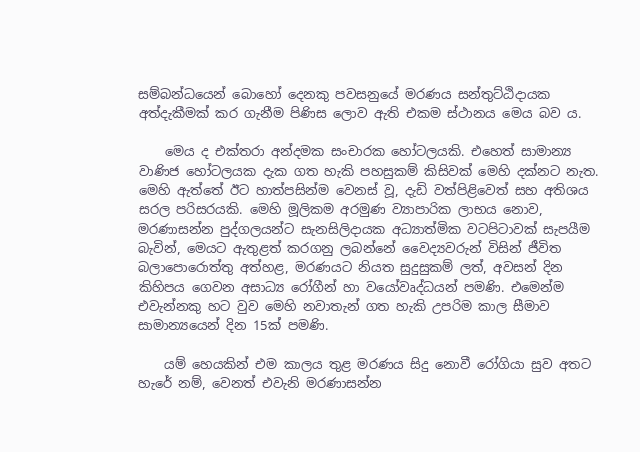සම්බන්ධයෙන් බොහෝ දෙනකු පවසනුයේ මරණය සන්තුට්ඨිදායක අත්දැකීමක් කර ගැනීම පිණිස ලොව ඇති එකම ස්ථානය මෙය බව ය.

    මෙය ද එක්තරා අන්දමක සංචාරක හෝටලයකි. එහෙත් සාමාන්‍ය වාණිජ හෝටලයක දැක ගත හැකි පහසුකම් කිසිවක් මෙහි දක්නට නැත. මෙහි ඇත්තේ ඊට හාත්පසින්ම වෙනස් වූ, දැඩි වත්පිළිවෙත් සහ අතිශය සරල පරිසරයකි. මෙහි මූලිකම අරමුණ ව්‍යාපාරික ලාභය නොව, මරණාසන්න පුද්ගලයන්ට සැනසිලිදායක අධ්‍යාත්මික වටපිටාවක් සැපයීම බැවින්, මෙයට ඇතුළත් කරගනු ලබන්නේ වෛද්‍යවරුන් විසින් ජීවිත බලාපොරොත්තු අත්හළ, මරණයට නියත සුදුසුකම් ලත්, අවසන් දින කිහිපය ගෙවන අසාධ්‍ය රෝගීන් හා වයෝවෘද්ධයන් පමණි. එමෙන්ම එවැන්නකු හට වුව මෙහි නවාතැන් ගත හැකි උපරිම කාල සීමාව සාමාන්‍යයෙන් දින 15ක් පමණි.

    යම් හෙයකින් එම කාලය තුළ මරණය සිදු නොවී රෝගියා සුව අතට හැරේ නම්, වෙනත් එවැනි මරණාසන්න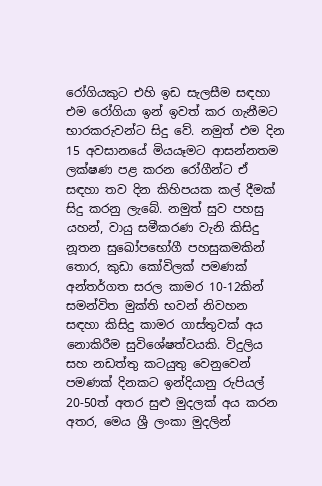රෝගියකුට එහි ඉඩ සැලසීම සඳහා එම රෝගියා ඉන් ඉවත් කර ගැනීමට භාරකරුවන්ට සිදු වේ. නමුත් එම දින 15 අවසානයේ මියයෑමට ආසන්නතම ලක්ෂණ පළ කරන රෝගීන්ට ඒ සඳහා තව දින කිහිපයක කල් දීමක් සිදු කරනු ලැබේ. නමුත් සුව පහසු යහන්, වායු සමීකරණ වැනි කිසිදු නූතන සුඛෝපභෝගී පහසුකමකින් තොර, කුඩා කෝවිලක් පමණක් අන්තර්ගත සරල කාමර 10-12කින් සමන්විත මුක්ති භවන් නිවහන සඳහා කිසිදු කාමර ගාස්තුවක් අය නොකිරීම සුවිශේෂත්වයකි. විදුලිය සහ නඩත්තු කටයුතු වෙනුවෙන් පමණක් දිනකට ඉන්දියානු රුපියල් 20-50ත් අතර සුළු මුදලක් අය කරන අතර, මෙය ශ්‍රී ලංකා මුදලින්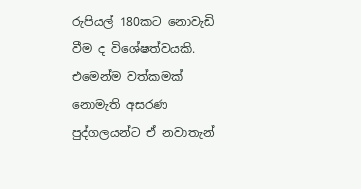රුපියල් 180කට නොවැඩි වීම ද විශේෂත්වයකි. එමෙන්ම වත්කමක් නොමැති අසරණ පුද්ගලයන්ට ඒ නවාතැන්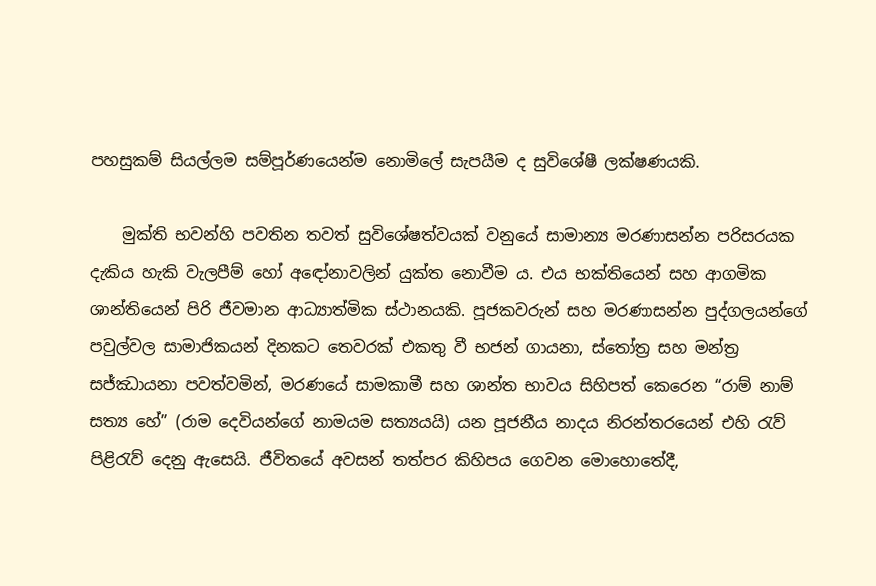පහසුකම් සියල්ලම සම්පූර්ණයෙන්ම නොමිලේ සැපයීම ද සුවිශේෂී ලක්ෂණයකි.

    මුක්ති භවන්හි පවතින තවත් සුවිශේෂත්වයක් වනුයේ සාමාන්‍ය මරණාසන්න පරිසරයක දැකිය හැකි වැලපීම් හෝ අඳෝනාවලින් යුක්ත නොවීම ය. එය භක්තියෙන් සහ ආගමික ශාන්තියෙන් පිරි ජීවමාන ආධ්‍යාත්මික ස්ථානයකි. පූජකවරුන් සහ මරණාසන්න පුද්ගලයන්ගේ පවුල්වල සාමාජිකයන් දිනකට තෙවරක් එකතු වී භජන් ගායනා, ස්තෝත්‍ර සහ මන්ත්‍ර සජ්ඣායනා පවත්වමින්, මරණයේ සාමකාමී සහ ශාන්ත භාවය සිහිපත් කෙරෙන “රාම් නාම් සත්‍ය හේ” (රාම දෙවියන්ගේ නාමයම සත්‍යයයි) යන පූජනීය නාදය නිරන්තරයෙන් එහි රැව් පිළිරැව් දෙනු ඇසෙයි. ජීවිතයේ අවසන් තත්පර කිහිපය ගෙවන මොහොතේදී,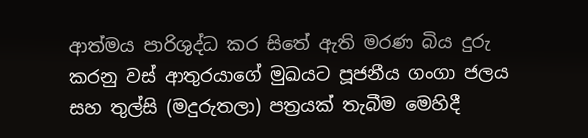ආත්මය පාරිශුද්ධ කර සිතේ ඇති මරණ බිය දුරු කරනු වස් ආතුරයාගේ මුඛයට පූජනීය ගංගා ජලය සහ තුල්සි (මදුරුතලා) පත්‍රයක් තැබීම මෙහිදී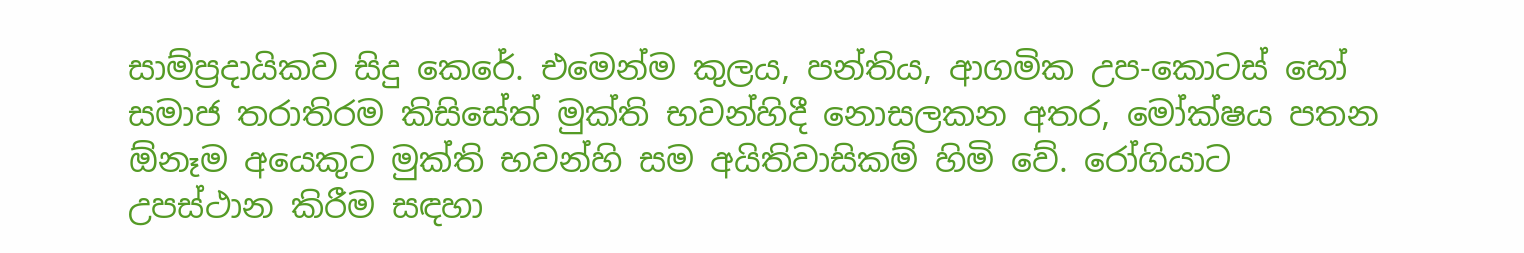සාම්ප්‍රදායිකව සිදු කෙරේ. එමෙන්ම කුලය, පන්තිය, ආගමික උප-කොටස් හෝ සමාජ තරාතිරම කිසිසේත් මුක්ති භවන්හිදී නොසලකන අතර, මෝක්ෂය පතන ඕනෑම අයෙකුට මුක්ති භවන්හි සම අයිතිවාසිකම් හිමි වේ. රෝගියාට උපස්ථාන කිරීම සඳහා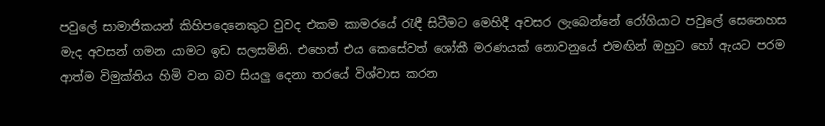පවුලේ සාමාජිකයන් කිහිපදෙනෙකුට වුවද එකම කාමරයේ රැඳී සිටීමට මෙහිදී අවසර ලැබෙන්නේ රෝගියාට පවුලේ සෙනෙහස මැද අවසන් ගමන යාමට ඉඩ සලසමිනි. එහෙත් එය කෙසේවත් ශෝකී මරණයක් නොවනුයේ එමඟින් ඔහුට හෝ ඇයට පරම ආත්ම විමුක්තිය හිමි වන බව සියලු දෙනා තරයේ විශ්වාස කරන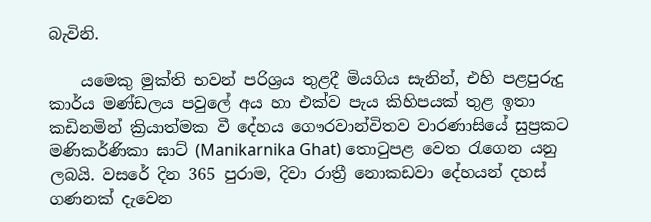බැවිනි.

    යමෙකු මුක්ති භවන් පරිශ්‍රය තුළදී මියගිය සැනින්, එහි පළපුරුදු කාර්ය මණ්ඩලය පවුලේ අය හා එක්ව පැය කිහිපයක් තුළ ඉතා කඩිනමින් ක්‍රියාත්මක වී දේහය ගෞරවාන්විතව වාරණාසියේ සුප්‍රකට මණිකර්ණිකා ඝාට් (Manikarnika Ghat) තොටුපළ වෙත රැගෙන යනු ලබයි. වසරේ දින 365 පුරාම, දිවා රාත්‍රී නොකඩවා දේහයන් දහස් ගණනක් දැවෙන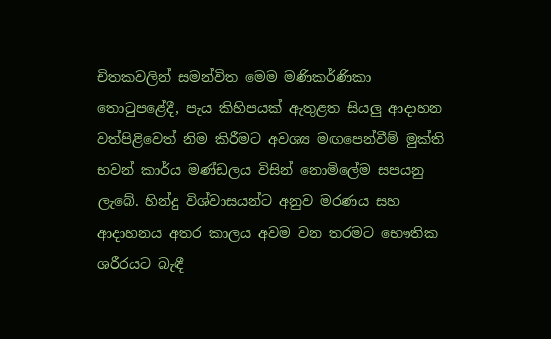චිතකවලින් සමන්විත මෙම මණිකර්ණිකා තොටුපළේදී, පැය කිහිපයක් ඇතුළත සියලු ආදාහන වත්පිළිවෙත් නිම කිරීමට අවශ්‍ය මඟපෙන්වීම් මුක්ති භවන් කාර්ය මණ්ඩලය විසින් නොමිලේම සපයනු ලැබේ. හින්දු විශ්වාසයන්ට අනුව මරණය සහ ආදාහනය අතර කාලය අවම වන තරමට භෞතික ශරීරයට බැඳී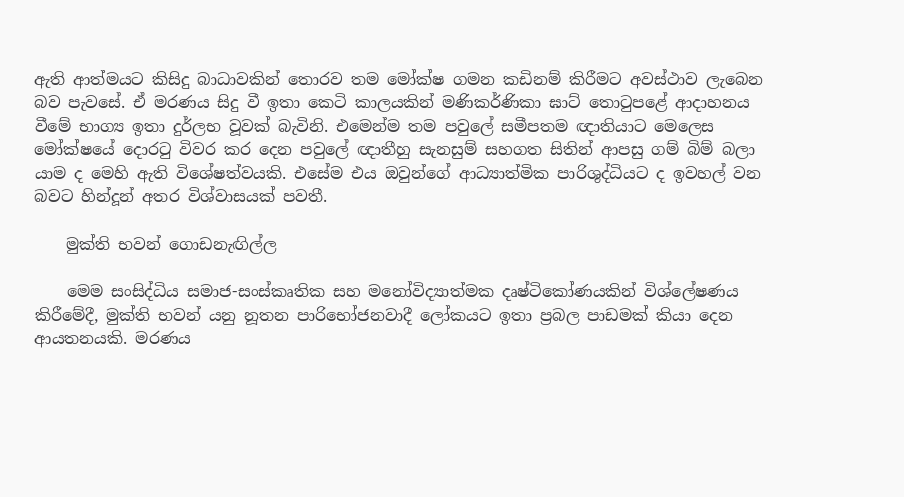ඇති ආත්මයට කිසිදු බාධාවකින් තොරව තම මෝක්ෂ ගමන කඩිනම් කිරීමට අවස්ථාව ලැබෙන බව පැවසේ. ඒ මරණය සිදු වී ඉතා කෙටි කාලයකින් මණිකර්ණිකා ඝාට් තොටුපළේ ආදාහනය වීමේ භාග්‍ය ඉතා දුර්ලභ වූවක් බැවිනි. එමෙන්ම තම පවුලේ සමීපතම ඥාතියාට මෙලෙස මෝක්ෂයේ දොරටු විවර කර දෙන පවුලේ ඥාතීහු සැනසුම් සහගත සිතින් ආපසු ගම් බිම් බලා යාම ද මෙහි ඇති විශේෂත්වයකි. එසේම එය ඔවුන්ගේ ආධ්‍යාත්මික පාරිශුද්ධියට ද ඉවහල් වන බවට හින්දූන් අතර විශ්වාසයක් පවතී.

    මුක්ති භවන් ගොඩනැඟිල්ල

    මෙම සංසිද්ධිය සමාජ-සංස්කෘතික සහ මනෝවිද්‍යාත්මක දෘෂ්ටිකෝණයකින් විශ්ලේෂණය කිරීමේදී, මුක්ති භවන් යනු නූතන පාරිභෝජනවාදී ලෝකයට ඉතා ප්‍රබල පාඩමක් කියා දෙන ආයතනයකි. මරණය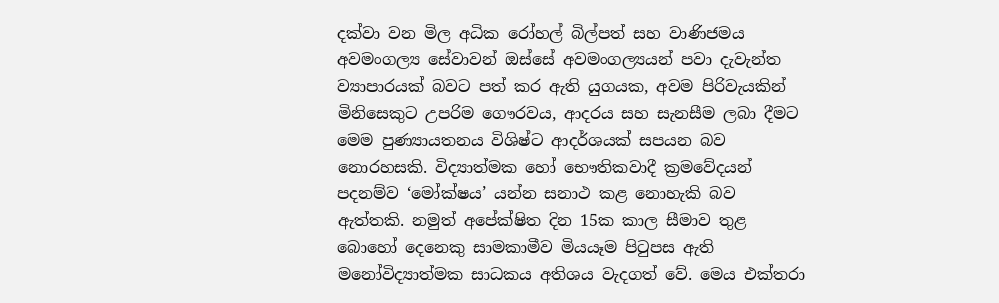දක්වා වන මිල අධික රෝහල් බිල්පත් සහ වාණිජමය අවමංගල්‍ය සේවාවන් ඔස්සේ අවමංගල්‍යයන් පවා දැවැන්ත ව්‍යාපාරයක් බවට පත් කර ඇති යුගයක, අවම පිරිවැයකින් මිනිසෙකුට උපරිම ගෞරවය, ආදරය සහ සැනසීම ලබා දීමට මෙම පුණ්‍යායතනය විශිෂ්ට ආදර්ශයක් සපයන බව නොරහසකි. විද්‍යාත්මක හෝ භෞතිකවාදී ක්‍රමවේදයන් පදනම්ව ‘මෝක්ෂය’ යන්න සනාථ කළ නොහැකි බව ඇත්තකි. නමුත් අපේක්ෂිත දින 15ක කාල සීමාව තුළ බොහෝ දෙනෙකු සාමකාමීව මියයෑම පිටුපස ඇති මනෝවිද්‍යාත්මක සාධකය අතිශය වැදගත් වේ. මෙය එක්තරා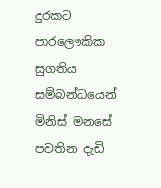දුරකට පාරලෞකික සුගතිය සම්බන්ධයෙන් මිනිස් මනසේ පවතින දැඩි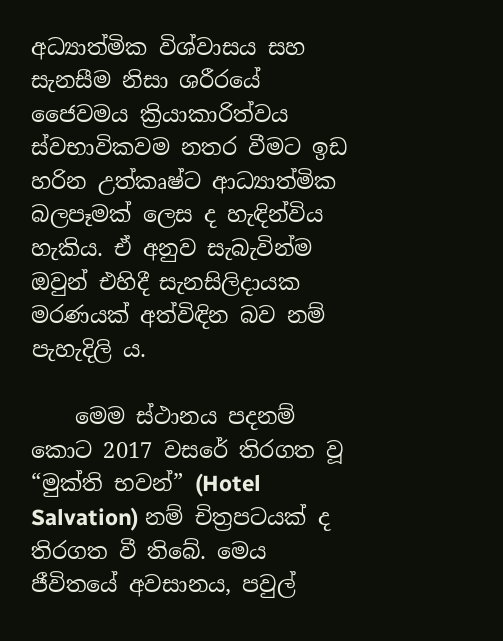අධ්‍යාත්මික විශ්වාසය සහ සැනසීම නිසා ශරීරයේ ජෛවමය ක්‍රියාකාරිත්වය ස්වභාවිකවම නතර වීමට ඉඩ හරින උත්කෘෂ්ට ආධ්‍යාත්මික බලපෑමක් ලෙස ද හැඳින්විය හැකිය. ඒ අනුව සැබැවින්ම ඔවුන් එහිදී සැනසිලිදායක මරණයක් අත්විඳින බව නම් පැහැදිලි ය.

    මෙම ස්ථානය පදනම් කොට 2017 වසරේ තිරගත වූ “මුක්ති භවන්” (Hotel Salvation) නම් චිත්‍රපටයක් ද තිරගත වී තිබේ. මෙය ජීවිතයේ අවසානය, පවුල්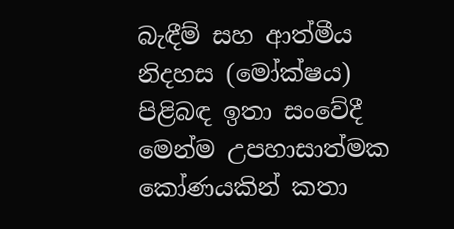බැඳීම් සහ ආත්මීය නිදහස (මෝක්ෂය) පිළිබඳ ඉතා සංවේදී මෙන්ම උපහාසාත්මක කෝණයකින් කතා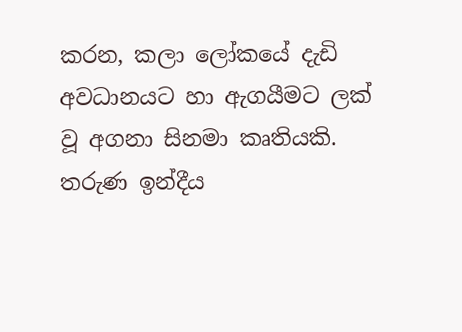කරන, කලා ලෝකයේ දැඩි අවධානයට හා ඇගයීමට ලක් වූ අගනා සිනමා කෘතියකි. තරුණ ඉන්දීය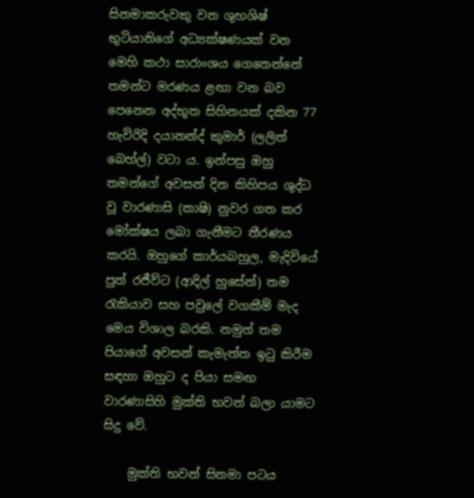සිනමාකරුවකු වන ශුභශිෂ් භුටියානිගේ අධ්‍යක්ෂණයක් වන මෙහි කථා සාරාංශය ගෙතෙන්නේ තමන්ට මරණය ළඟා වන බව පෙනෙන අද්භූත සිහිනයක් දකින 77 හැවිරිදි දයානන්ද් කුමාර් (ලලිත් බෙහ්ල්) වටා ය. ඉන්පසු ඔහු තමන්ගේ අවසන් දින කිහිපය ශුද්ධ වූ වාරණාසි (කාෂි) නුවර ගත කර මෝක්ෂය ලබා ගැනීමට තීරණය කරයි. ඔහුගේ කාර්යබහුල, මැදිවියේ පුත් රජීව්ට (ආදිල් හුසේන්) තම රැකියාව සහ පවුලේ වගකීම් මැද මෙය විශාල බරකි. නමුත් තම පියාගේ අවසන් කැමැත්ත ඉටු කිරීම සඳහා ඔහුට ද පියා සමඟ වාරණාසිහි මුක්ති භවන් බලා යාමට සිදු වේ.

    මුක්ති භවන් සිනමා පටය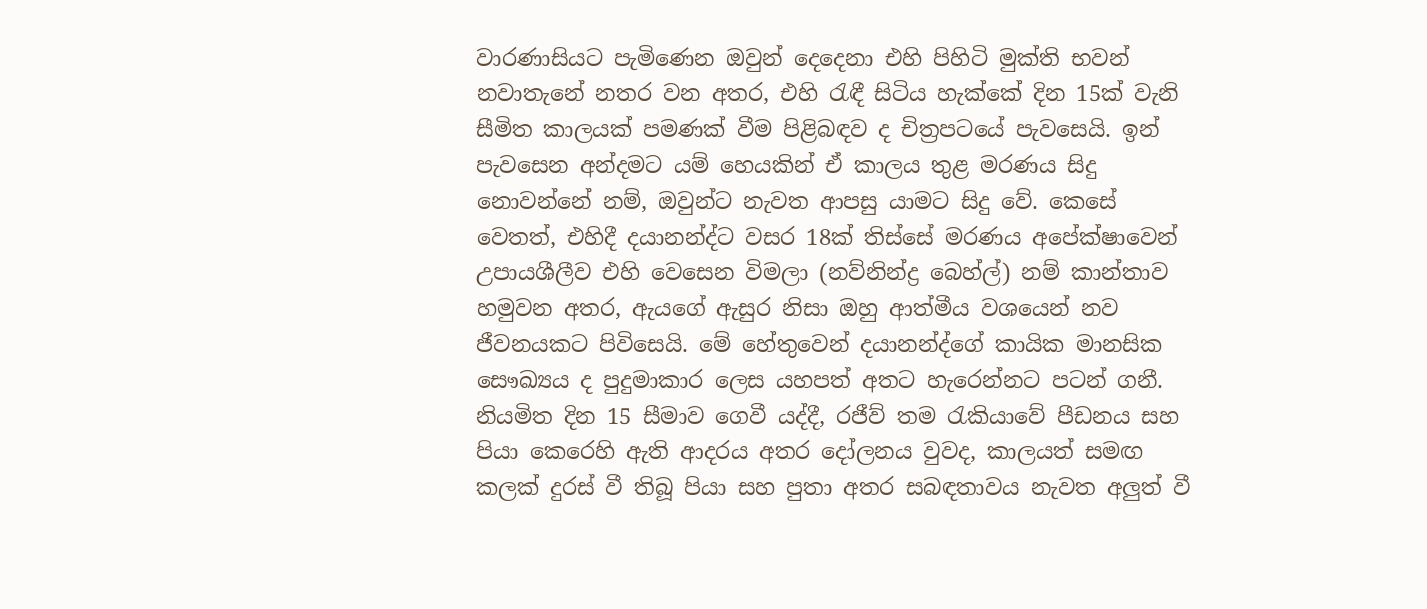වාරණාසියට පැමිණෙන ඔවුන් දෙදෙනා එහි පිහිටි මුක්ති භවන් නවාතැනේ නතර වන අතර, එහි රැඳී සිටිය හැක්කේ දින 15ක් වැනි සීමිත කාලයක් පමණක් වීම පිළිබඳව ද චිත්‍රපටයේ පැවසෙයි. ඉන් පැවසෙන අන්දමට යම් හෙයකින් ඒ කාලය තුළ මරණය සිදු නොවන්නේ නම්, ඔවුන්ට නැවත ආපසු යාමට සිදු වේ. කෙසේ වෙතත්, එහිදී දයානන්ද්ට වසර 18ක් තිස්සේ මරණය අපේක්ෂාවෙන් උපායශීලීව එහි වෙසෙන විමලා (නව්නින්ද්‍ර බෙහ්ල්) නම් කාන්තාව හමුවන අතර, ඇයගේ ඇසුර නිසා ඔහු ආත්මීය වශයෙන් නව ජීවනයකට පිවිසෙයි. මේ හේතුවෙන් දයානන්ද්ගේ කායික මානසික සෞඛ්‍යය ද පුදුමාකාර ලෙස යහපත් අතට හැරෙන්නට පටන් ගනී. නියමිත දින 15 සීමාව ගෙවී යද්දී, රජීව් තම රැකියාවේ පීඩනය සහ පියා කෙරෙහි ඇති ආදරය අතර දෝලනය වුවද, කාලයත් සමඟ කලක් දුරස් වී තිබූ පියා සහ පුතා අතර සබඳතාවය නැවත අලුත් වී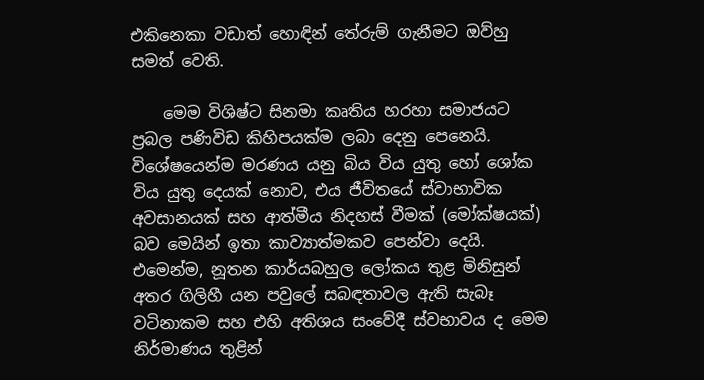එකිනෙකා වඩාත් හොඳින් තේරුම් ගැනීමට ඔව්හු සමත් වෙති.

    මෙම විශිෂ්ට සිනමා කෘතිය හරහා සමාජයට ප්‍රබල පණිවිඩ කිහිපයක්ම ලබා දෙනු පෙනෙයි. විශේෂයෙන්ම මරණය යනු බිය විය යුතු හෝ ශෝක විය යුතු දෙයක් නොව, එය ජීවිතයේ ස්වාභාවික අවසානයක් සහ ආත්මීය නිදහස් වීමක් (මෝක්ෂයක්) බව මෙයින් ඉතා කාව්‍යාත්මකව පෙන්වා දෙයි. එමෙන්ම, නූතන කාර්යබහුල ලෝකය තුළ මිනිසුන් අතර ගිලිහී යන පවුලේ සබඳතාවල ඇති සැබෑ වටිනාකම සහ එහි අතිශය සංවේදී ස්වභාවය ද මෙම නිර්මාණය තුළින්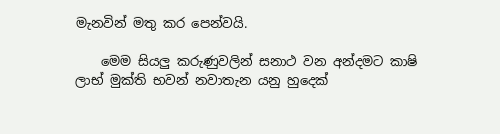මැනවින් මතු කර පෙන්වයි.

    මෙම සියලු කරුණුවලින් සනාථ වන අන්දමට කාෂි ලාභ් මුක්ති භවන් නවාතැන යනු හුදෙක්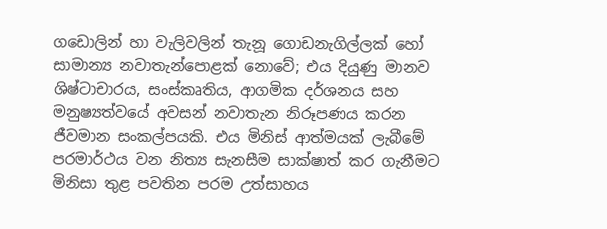ගඩොලින් හා වැලිවලින් තැනූ ගොඩනැගිල්ලක් හෝ සාමාන්‍ය නවාතැන්පොළක් නොවේ; එය දියුණු මානව ශිෂ්ටාචාරය, සංස්කෘතිය, ආගමික දර්ශනය සහ මනුෂ්‍යත්වයේ අවසන් නවාතැන නිරූපණය කරන ජීවමාන සංකල්පයකි. එය මිනිස් ආත්මයක් ලැබීමේ පරමාර්ථය වන නිත්‍ය සැනසීම සාක්ෂාත් කර ගැනීමට මිනිසා තුළ පවතින පරම උත්සාහය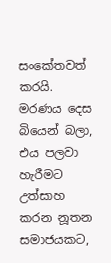සංකේතවත් කරයි. මරණය දෙස බියෙන් බලා, එය පලවා හැරීමට උත්සාහ කරන නූතන සමාජයකට,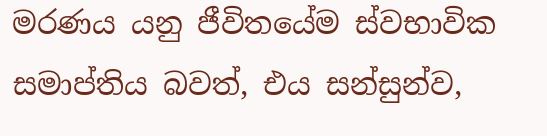මරණය යනු ජීවිතයේම ස්වභාවික සමාප්තිය බවත්, එය සන්සුන්ව,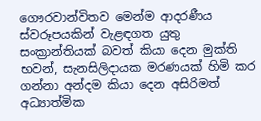ගෞරවාන්විතව මෙන්ම ආදරණීය ස්වරූපයකින් වැළඳගත යුතු සංක්‍රාන්තියක් බවත් කියා දෙන මුක්ති භවන්, සැනසිලිදායක මරණයක් හිමි කර ගන්නා අන්දම කියා දෙන අසිරිමත් අධ්‍යාත්මික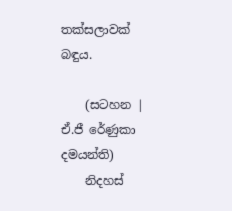තක්සලාවක් බඳුය.

    (සටහන | ඒ.ජී රේණුකා දමයන්ති)
    නිදහස්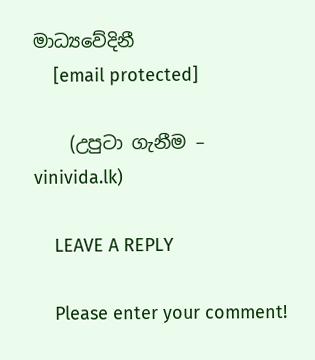මාධ්‍යවේදිනී
    [email protected]

    (උපුටා ගැනීම – vinivida.lk)

    LEAVE A REPLY

    Please enter your comment!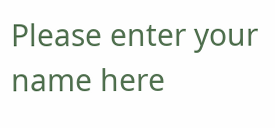Please enter your name here